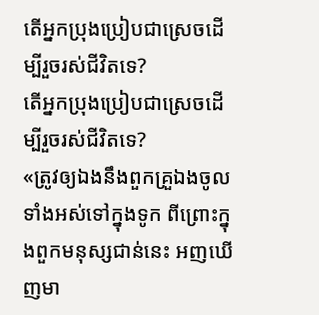តើអ្នកប្រុងប្រៀបជាស្រេចដើម្បីរួចរស់ជីវិតទេ?
តើអ្នកប្រុងប្រៀបជាស្រេចដើម្បីរួចរស់ជីវិតទេ?
«ត្រូវឲ្យឯងនឹងពួកគ្រួឯងចូលទាំងអស់ទៅក្នុងទូក ពីព្រោះក្នុងពួកមនុស្សជាន់នេះ អញឃើញមា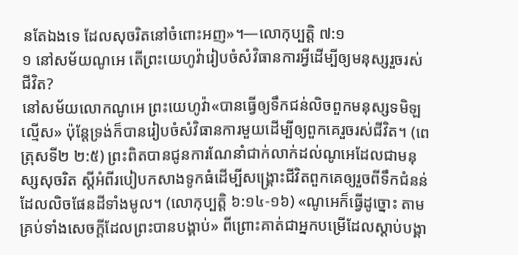នតែឯងទេ ដែលសុចរិតនៅចំពោះអញ»។—លោកុប្បត្តិ ៧:១
១ នៅសម័យណូអេ តើព្រះយេហូវ៉ារៀបចំសំវិធានការអ្វីដើម្បីឲ្យមនុស្សរួចរស់ជីវិត?
នៅសម័យលោកណូអេ ព្រះយេហូវ៉ា«បានធ្វើឲ្យទឹកជន់លិចពួកមនុស្សទមិឡល្មើស» ប៉ុន្តែទ្រង់ក៏បានរៀបចំសំវិធានការមួយដើម្បីឲ្យពួកគេរួចរស់ជីវិត។ (ពេត្រុសទី២ ២:៥) ព្រះពិតបានជូនការណែនាំជាក់លាក់ដល់ណូអេដែលជាមនុស្សសុចរិត ស្តីអំពីរបៀបកសាងទូកធំដើម្បីសង្គ្រោះជីវិតពួកគេឲ្យរួចពីទឹកជំនន់ដែលលិចផែនដីទាំងមូល។ (លោកុប្បត្តិ ៦:១៤-១៦) «ណូអេក៏ធ្វើដូច្នោះ តាមគ្រប់ទាំងសេចក្ដីដែលព្រះបានបង្គាប់» ពីព្រោះគាត់ជាអ្នកបម្រើដែលស្ដាប់បង្គា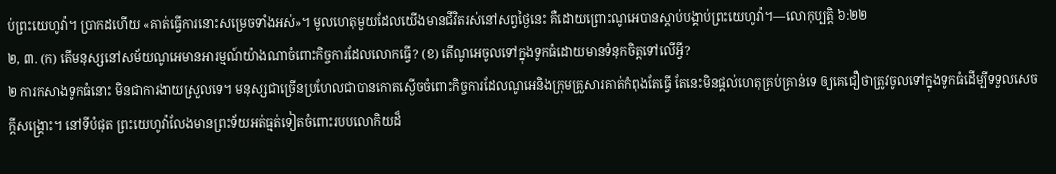ប់ព្រះយេហូវ៉ា។ ប្រាកដហើយ «គាត់ធ្វើការនោះសម្រេចទាំងអស់»។ មូលហេតុមួយដែលយើងមានជីវិតរស់នៅសព្វថ្ងៃនេះ គឺដោយព្រោះណូអេបានស្ដាប់បង្គាប់ព្រះយេហូវ៉ា។—លោកុប្បត្តិ ៦:២២
២, ៣. (ក) តើមនុស្សនៅសម័យណូអេមានអារម្មណ៍យ៉ាងណាចំពោះកិច្ចការដែលលោកធ្វើ? (ខ) តើណូអេចូលទៅក្នុងទូកធំដោយមានទំនុកចិត្តទៅលើអ្វី?
២ ការកសាងទូកធំនោះ មិនជាការងាយស្រួលទេ។ មនុស្សជាច្រើនប្រហែលជាបានកោតស្ងើចចំពោះកិច្ចការដែលណូអេនិងក្រុមគ្រួសារគាត់កំពុងតែធ្វើ តែនេះមិនផ្ដល់ហេតុគ្រប់គ្រាន់ទេ ឲ្យគេជឿថាត្រូវចូលទៅក្នុងទូកធំដើម្បីទទួលសេចក្ដីសង្គ្រោះ។ នៅទីបំផុត ព្រះយេហូវ៉ាលែងមានព្រះទ័យអត់ធ្មត់ទៀតចំពោះរបបលោកិយដ៏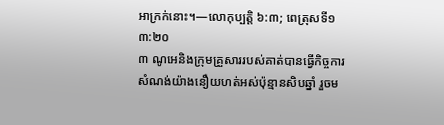អាក្រក់នោះ។—លោកុប្បត្តិ ៦:៣; ពេត្រុសទី១ ៣:២០
៣ ណូអេនិងក្រុមគ្រួសាររបស់គាត់បានធ្វើកិច្ចការសំណង់យ៉ាងនឿយហត់អស់ប៉ុន្មានសិបឆ្នាំ រួចម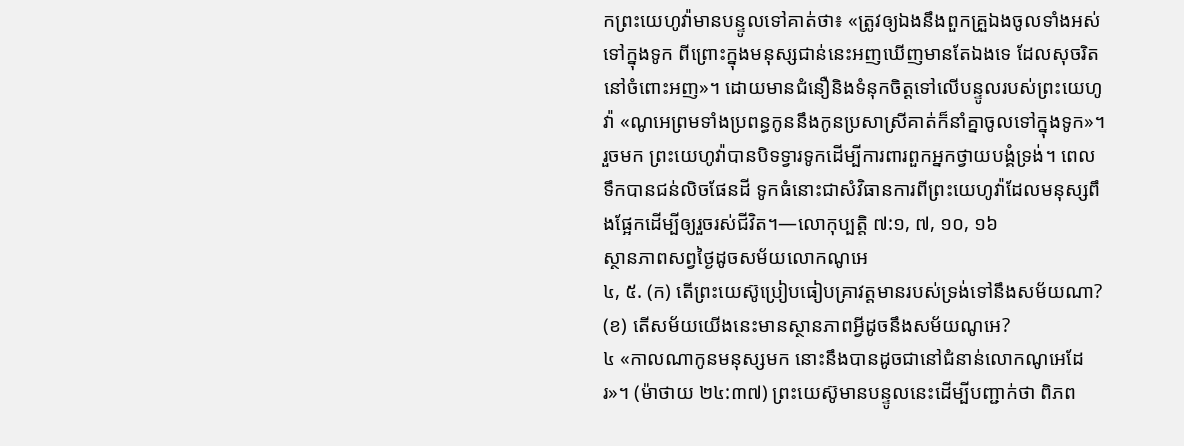កព្រះយេហូវ៉ាមានបន្ទូលទៅគាត់ថា៖ «ត្រូវឲ្យឯងនឹងពួកគ្រួឯងចូលទាំងអស់ទៅក្នុងទូក ពីព្រោះក្នុងមនុស្សជាន់នេះអញឃើញមានតែឯងទេ ដែលសុចរិតនៅចំពោះអញ»។ ដោយមានជំនឿនិងទំនុកចិត្តទៅលើបន្ទូលរបស់ព្រះយេហូវ៉ា «ណូអេព្រមទាំងប្រពន្ធកូននឹងកូនប្រសាស្រីគាត់ក៏នាំគ្នាចូលទៅក្នុងទូក»។ រួចមក ព្រះយេហូវ៉ាបានបិទទ្វារទូកដើម្បីការពារពួកអ្នកថ្វាយបង្គំទ្រង់។ ពេលទឹកបានជន់លិចផែនដី ទូកធំនោះជាសំវិធានការពីព្រះយេហូវ៉ាដែលមនុស្សពឹងផ្អែកដើម្បីឲ្យរួចរស់ជីវិត។—លោកុប្បត្តិ ៧:១, ៧, ១០, ១៦
ស្ថានភាពសព្វថ្ងៃដូចសម័យលោកណូអេ
៤, ៥. (ក) តើព្រះយេស៊ូប្រៀបធៀបគ្រាវត្តមានរបស់ទ្រង់ទៅនឹងសម័យណា? (ខ) តើសម័យយើងនេះមានស្ថានភាពអ្វីដូចនឹងសម័យណូអេ?
៤ «កាលណាកូនមនុស្សមក នោះនឹងបានដូចជានៅជំនាន់លោកណូអេដែរ»។ (ម៉ាថាយ ២៤:៣៧) ព្រះយេស៊ូមានបន្ទូលនេះដើម្បីបញ្ជាក់ថា ពិភព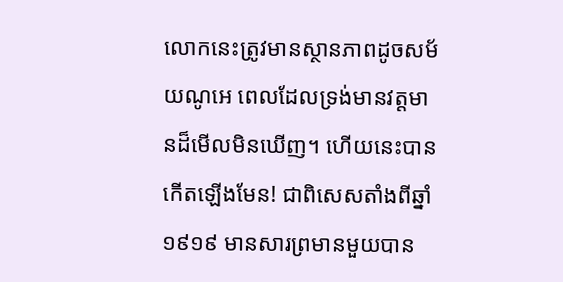លោកនេះត្រូវមានស្ថានភាពដូចសម័យណូអេ ពេលដែលទ្រង់មានវត្តមានដ៏មើលមិនឃើញ។ ហើយនេះបានកើតឡើងមែន! ជាពិសេសតាំងពីឆ្នាំ១៩១៩ មានសារព្រមានមួយបាន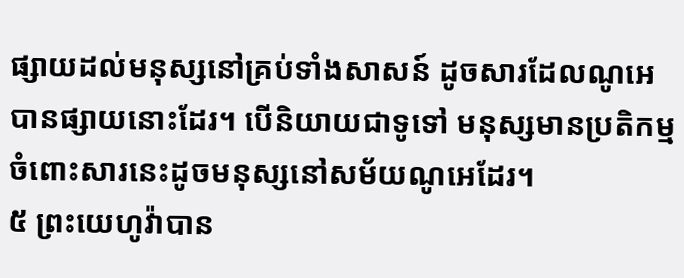ផ្សាយដល់មនុស្សនៅគ្រប់ទាំងសាសន៍ ដូចសារដែលណូអេបានផ្សាយនោះដែរ។ បើនិយាយជាទូទៅ មនុស្សមានប្រតិកម្មចំពោះសារនេះដូចមនុស្សនៅសម័យណូអេដែរ។
៥ ព្រះយេហូវ៉ាបាន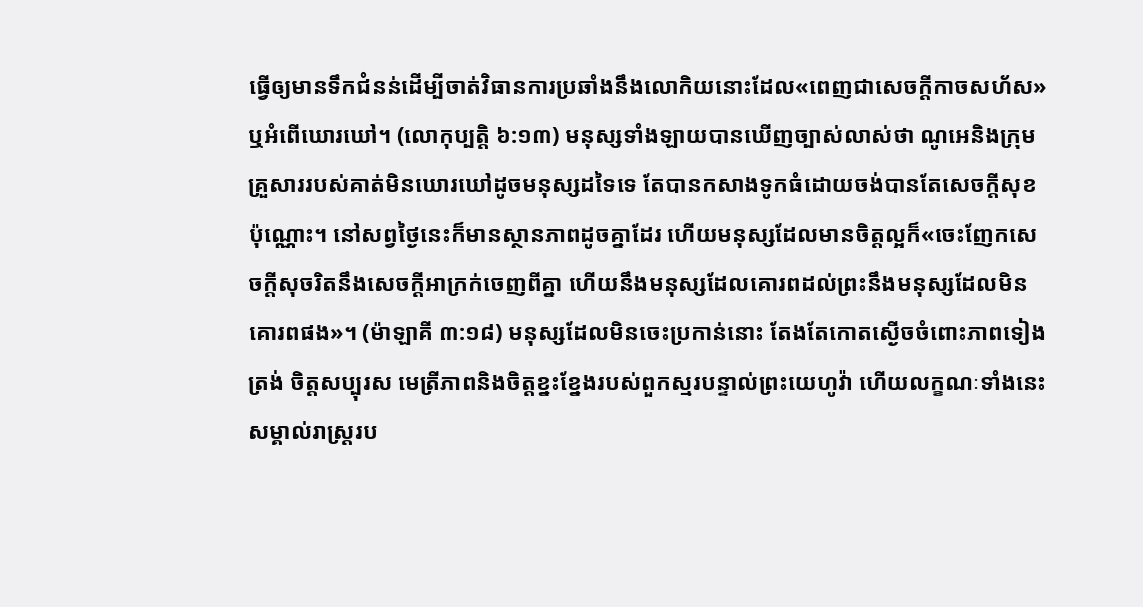ធ្វើឲ្យមានទឹកជំនន់ដើម្បីចាត់វិធានការប្រឆាំងនឹងលោកិយនោះដែល«ពេញជាសេចក្ដីកាចសហ័ស»ឬអំពើឃោរឃៅ។ (លោកុប្បត្តិ ៦:១៣) មនុស្សទាំងឡាយបានឃើញច្បាស់លាស់ថា ណូអេនិងក្រុមគ្រួសាររបស់គាត់មិនឃោរឃៅដូចមនុស្សដទៃទេ តែបានកសាងទូកធំដោយចង់បានតែសេចក្ដីសុខប៉ុណ្ណោះ។ នៅសព្វថ្ងៃនេះក៏មានស្ថានភាពដូចគ្នាដែរ ហើយមនុស្សដែលមានចិត្តល្អក៏«ចេះញែកសេចក្ដីសុចរិតនឹងសេចក្ដីអាក្រក់ចេញពីគ្នា ហើយនឹងមនុស្សដែលគោរពដល់ព្រះនឹងមនុស្សដែលមិនគោរពផង»។ (ម៉ាឡាគី ៣:១៨) មនុស្សដែលមិនចេះប្រកាន់នោះ តែងតែកោតស្ងើចចំពោះភាពទៀងត្រង់ ចិត្តសប្បុរស មេត្រីភាពនិងចិត្តខ្នះខ្នែងរបស់ពួកស្មរបន្ទាល់ព្រះយេហូវ៉ា ហើយលក្ខណៈទាំងនេះសម្គាល់រាស្ត្ររប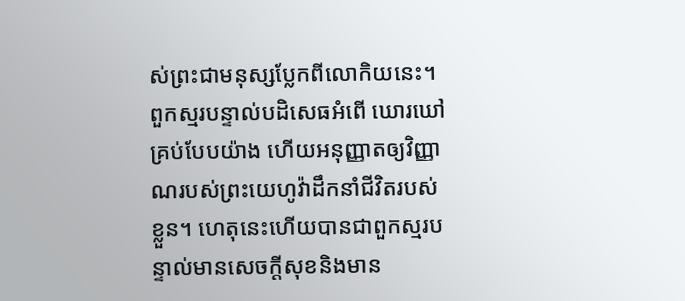ស់ព្រះជាមនុស្សប្លែកពីលោកិយនេះ។ ពួកស្មរបន្ទាល់បដិសេធអំពើ ឃោរឃៅគ្រប់បែបយ៉ាង ហើយអនុញ្ញាតឲ្យវិញ្ញាណរបស់ព្រះយេហូវ៉ាដឹកនាំជីវិតរបស់ខ្លួន។ ហេតុនេះហើយបានជាពួកស្មរបន្ទាល់មានសេចក្ដីសុខនិងមាន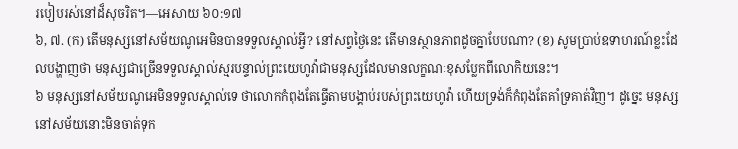របៀបរស់នៅដ៏សុចរិត។—អេសាយ ៦០:១៧
៦, ៧. (ក) តើមនុស្សនៅសម័យណូអេមិនបានទទួលស្គាល់អ្វី? នៅសព្វថ្ងៃនេះ តើមានស្ថានភាពដូចគ្នាបែបណា? (ខ) សូមប្រាប់ឧទាហរណ៍ខ្លះដែលបង្ហាញថា មនុស្សជាច្រើនទទួលស្គាល់ស្មរបន្ទាល់ព្រះយេហូវ៉ាជាមនុស្សដែលមានលក្ខណៈខុសប្លែកពីលោកិយនេះ។
៦ មនុស្សនៅសម័យណូអេមិនទទួលស្គាល់ទេ ថាលោកកំពុងតែធ្វើតាមបង្គាប់របស់ព្រះយេហូវ៉ា ហើយទ្រង់ក៏កំពុងតែគាំទ្រគាត់វិញ។ ដូច្នេះ មនុស្សនៅសម័យនោះមិនចាត់ទុក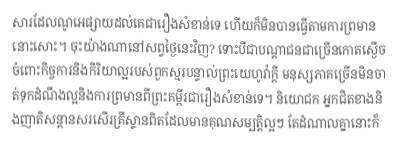សារដែលណូអេផ្សាយដល់គេជារឿងសំខាន់ទេ ហើយក៏មិនបានធ្វើតាមការព្រមាននោះសោះ។ ចុះយ៉ាងណានៅសព្វថ្ងៃនេះវិញ? ទោះបីជាបណ្ដាជនជាច្រើនកោតស្ងើចចំពោះកិច្ចការនិងកិរិយាល្អរបស់ពួកស្មរបន្ទាល់ព្រះយេហូវ៉ាក្ដី មនុស្សភាគច្រើនមិនចាត់ទុកដំណឹងល្អនិងការព្រមានពីព្រះគម្ពីរជារឿងសំខាន់ទេ។ និយោជក អ្នកជិតខាងនិងញាតិសន្ដានសរសើរគ្រីស្ទានពិតដែលមានគុណសម្បត្ដិល្អៗ តែដំណាលគ្នានោះក៏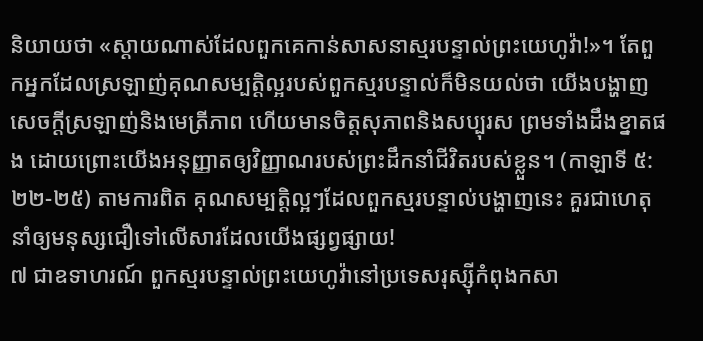និយាយថា «ស្ដាយណាស់ដែលពួកគេកាន់សាសនាស្មរបន្ទាល់ព្រះយេហូវ៉ា!»។ តែពួកអ្នកដែលស្រឡាញ់គុណសម្បត្ដិល្អរបស់ពួកស្មរបន្ទាល់ក៏មិនយល់ថា យើងបង្ហាញសេចក្ដីស្រឡាញ់និងមេត្រីភាព ហើយមានចិត្តសុភាពនិងសប្បុរស ព្រមទាំងដឹងខ្នាតផង ដោយព្រោះយើងអនុញ្ញាតឲ្យវិញ្ញាណរបស់ព្រះដឹកនាំជីវិតរបស់ខ្លួន។ (កាឡាទី ៥:២២-២៥) តាមការពិត គុណសម្បត្ដិល្អៗដែលពួកស្មរបន្ទាល់បង្ហាញនេះ គួរជាហេតុនាំឲ្យមនុស្សជឿទៅលើសារដែលយើងផ្សព្វផ្សាយ!
៧ ជាឧទាហរណ៍ ពួកស្មរបន្ទាល់ព្រះយេហូវ៉ានៅប្រទេសរុស្ស៊ីកំពុងកសា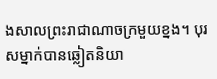ងសាលព្រះរាជាណាចក្រមួយខ្នង។ បុរសម្នាក់បានឆ្លៀតនិយា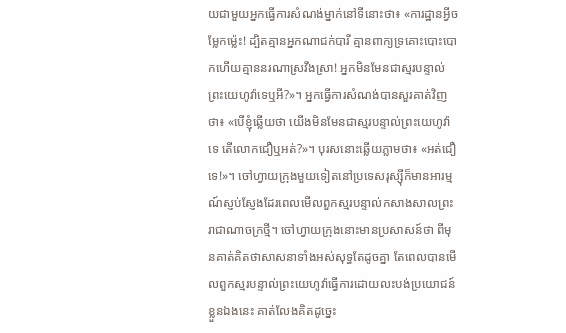យជាមួយអ្នកធ្វើការសំណង់ម្នាក់នៅទីនោះថា៖ «ការដ្ឋានអ្វីចម្លែកម្ល៉េះ! ដ្បិតគ្មានអ្នកណាជក់បារី គ្មានពាក្យទ្រគោះបោះបោកហើយគ្មាននរណាស្រវឹងស្រា! អ្នកមិនមែនជាស្មរបន្ទាល់ព្រះយេហូវ៉ាទេឬអី?»។ អ្នកធ្វើការសំណង់បានសួរគាត់វិញថា៖ «បើខ្ញុំឆ្លើយថា យើងមិនមែនជាស្មរបន្ទាល់ព្រះយេហូវ៉ាទេ តើលោកជឿឬអត់?»។ បុរសនោះឆ្លើយភ្លាមថា៖ «អត់ជឿទេ!»។ ចៅហ្វាយក្រុងមួយទៀតនៅប្រទេសរុស្ស៊ីក៏មានអារម្មណ៍ស្ញប់ស្ញែងដែរពេលមើលពួកស្មរបន្ទាល់កសាងសាលព្រះរាជាណាចក្រថ្មី។ ចៅហ្វាយក្រុងនោះមានប្រសាសន៍ថា ពីមុនគាត់គិតថាសាសនាទាំងអស់សុទ្ធតែដូចគ្នា តែពេលបានមើលពួកស្មរបន្ទាល់ព្រះយេហូវ៉ាធ្វើការដោយលះបង់ប្រយោជន៍ខ្លួនឯងនេះ គាត់លែងគិតដូច្នេះ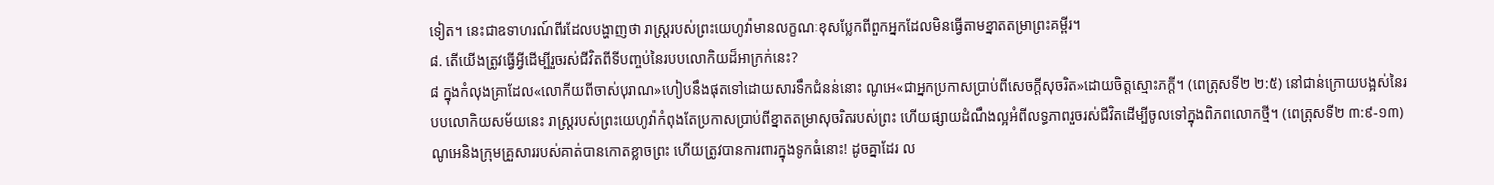ទៀត។ នេះជាឧទាហរណ៍ពីរដែលបង្ហាញថា រាស្ត្ររបស់ព្រះយេហូវ៉ាមានលក្ខណៈខុសប្លែកពីពួកអ្នកដែលមិនធ្វើតាមខ្នាតតម្រាព្រះគម្ពីរ។
៨. តើយើងត្រូវធ្វើអ្វីដើម្បីរួចរស់ជីវិតពីទីបញ្ចប់នៃរបបលោកិយដ៏អាក្រក់នេះ?
៨ ក្នុងកំលុងគ្រាដែល«លោកីយពីចាស់បុរាណ»ហៀបនឹងផុតទៅដោយសារទឹកជំនន់នោះ ណូអេ«ជាអ្នកប្រកាសប្រាប់ពីសេចក្ដីសុចរិត»ដោយចិត្តស្មោះភក្ដី។ (ពេត្រុសទី២ ២:៥) នៅជាន់ក្រោយបង្អស់នៃរបបលោកិយសម័យនេះ រាស្ត្ររបស់ព្រះយេហូវ៉ាកំពុងតែប្រកាសប្រាប់ពីខ្នាតតម្រាសុចរិតរបស់ព្រះ ហើយផ្សាយដំណឹងល្អអំពីលទ្ធភាពរួចរស់ជីវិតដើម្បីចូលទៅក្នុងពិភពលោកថ្មី។ (ពេត្រុសទី២ ៣:៩-១៣) ណូអេនិងក្រុមគ្រួសាររបស់គាត់បានកោតខ្លាចព្រះ ហើយត្រូវបានការពារក្នុងទូកធំនោះ! ដូចគ្នាដែរ ល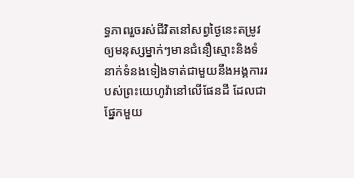ទ្ធភាពរួចរស់ជីវិតនៅសព្វថ្ងៃនេះតម្រូវឲ្យមនុស្សម្នាក់ៗមានជំនឿស្មោះនិងទំនាក់ទំនងទៀងទាត់ជាមួយនឹងអង្គការរបស់ព្រះយេហូវ៉ានៅលើផែនដី ដែលជាផ្នែកមួយ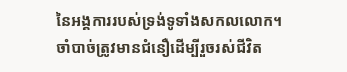នៃអង្គការរបស់ទ្រង់ទូទាំងសកលលោក។
ចាំបាច់ត្រូវមានជំនឿដើម្បីរួចរស់ជីវិត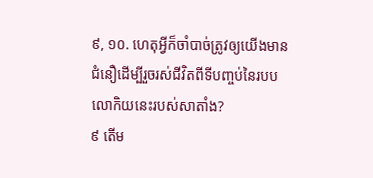៩, ១០. ហេតុអ្វីក៏ចាំបាច់ត្រូវឲ្យយើងមានជំនឿដើម្បីរួចរស់ជីវិតពីទីបញ្ចប់នៃរបបលោកិយនេះរបស់សាតាំង?
៩ តើម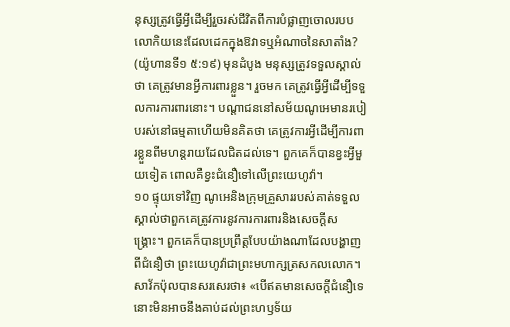នុស្សត្រូវធ្វើអ្វីដើម្បីរួចរស់ជីវិតពីការបំផ្លាញចោលរបបលោកិយនេះដែលដេកក្នុងឱវាទឬអំណាចនៃសាតាំង? (យ៉ូហានទី១ ៥:១៩) មុនដំបូង មនុស្សត្រូវទទួលស្គាល់ថា គេត្រូវមានអ្វីការពារខ្លួន។ រួចមក គេត្រូវធ្វើអ្វីដើម្បីទទួលការការពារនោះ។ បណ្ដាជននៅសម័យណូអេមានរបៀបរស់នៅធម្មតាហើយមិនគិតថា គេត្រូវការអ្វីដើម្បីការពារខ្លួនពីមហន្តរាយដែលជិតដល់ទេ។ ពួកគេក៏បានខ្វះអ្វីមួយទៀត ពោលគឺខ្វះជំនឿទៅលើព្រះយេហូវ៉ា។
១០ ផ្ទុយទៅវិញ ណូអេនិងក្រុមគ្រួសាររបស់គាត់ទទួលស្គាល់ថាពួកគេត្រូវការនូវការការពារនិងសេចក្ដីសង្គ្រោះ។ ពួកគេក៏បានប្រព្រឹត្តបែបយ៉ាងណាដែលបង្ហាញពីជំនឿថា ព្រះយេហូវ៉ាជាព្រះមហាក្សត្រសកលលោក។ សាវ័កប៉ុលបានសរសេរថា៖ «បើឥតមានសេចក្ដីជំនឿទេ នោះមិនអាចនឹងគាប់ដល់ព្រះហឫទ័យ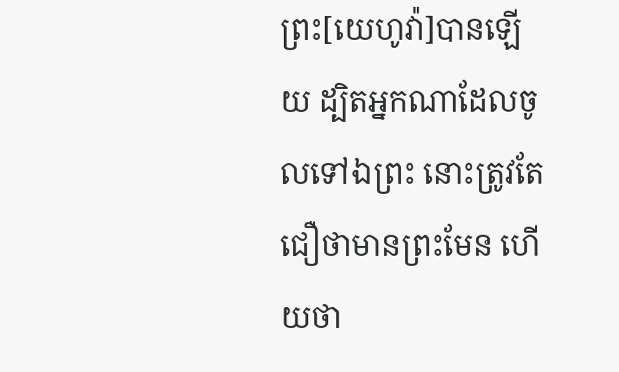ព្រះ[យេហូវ៉ា]បានឡើយ ដ្បិតអ្នកណាដែលចូលទៅឯព្រះ នោះត្រូវតែជឿថាមានព្រះមែន ហើយថា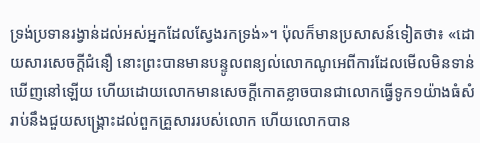ទ្រង់ប្រទានរង្វាន់ដល់អស់អ្នកដែលស្វែងរកទ្រង់»។ ប៉ុលក៏មានប្រសាសន៍ទៀតថា៖ «ដោយសារសេចក្ដីជំនឿ នោះព្រះបានមានបន្ទូលពន្យល់លោកណូអេពីការដែលមើលមិនទាន់ឃើញនៅឡើយ ហើយដោយលោកមានសេចក្ដីកោតខ្លាចបានជាលោកធ្វើទូក១យ៉ាងធំសំរាប់នឹងជួយសង្គ្រោះដល់ពួកគ្រួសាររបស់លោក ហើយលោកបាន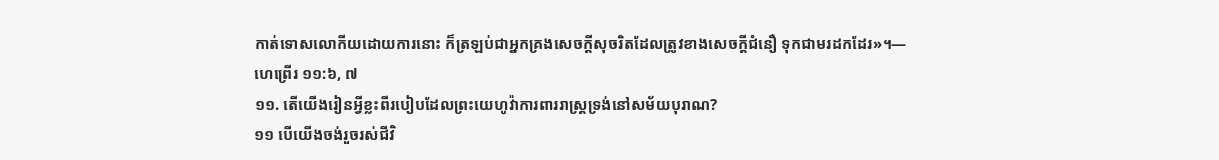កាត់ទោសលោកីយដោយការនោះ ក៏ត្រឡប់ជាអ្នកគ្រងសេចក្ដីសុចរិតដែលត្រូវខាងសេចក្ដីជំនឿ ទុកជាមរដកដែរ»។—ហេព្រើរ ១១:៦, ៧
១១. តើយើងរៀនអ្វីខ្លះពីរបៀបដែលព្រះយេហូវ៉ាការពាររាស្ត្រទ្រង់នៅសម័យបុរាណ?
១១ បើយើងចង់រួចរស់ជីវិ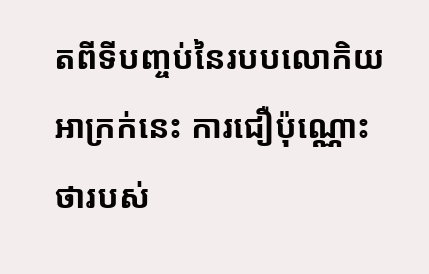តពីទីបញ្ចប់នៃរបបលោកិយអាក្រក់នេះ ការជឿប៉ុណ្ណោះថារបស់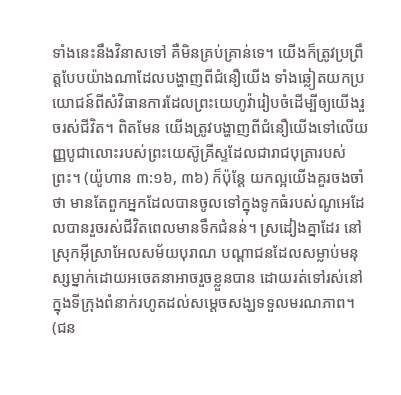ទាំងនេះនឹងវិនាសទៅ គឺមិនគ្រប់គ្រាន់ទេ។ យើងក៏ត្រូវប្រព្រឹត្តបែបយ៉ាងណាដែលបង្ហាញពីជំនឿយើង ទាំងឆ្លៀតយកប្រយោជន៍ពីសំវិធានការដែលព្រះយេហូវ៉ារៀបចំដើម្បីឲ្យយើងរួចរស់ជីវិត។ ពិតមែន យើងត្រូវបង្ហាញពីជំនឿយើងទៅលើយញ្ញបូជាលោះរបស់ព្រះយេស៊ូគ្រីស្ទដែលជារាជបុត្រារបស់ព្រះ។ (យ៉ូហាន ៣:១៦, ៣៦) ក៏ប៉ុន្តែ យកល្អយើងគួរចងចាំថា មានតែពួកអ្នកដែលបានចូលទៅក្នុងទូកធំរបស់ណូអេដែលបានរួចរស់ជីវិតពេលមានទឹកជំនន់។ ស្រដៀងគ្នាដែរ នៅស្រុកអ៊ីស្រាអែលសម័យបុរាណ បណ្ដាជនដែលសម្លាប់មនុស្សម្នាក់ដោយអចេតនាអាចរួចខ្លួនបាន ដោយរត់ទៅរស់នៅក្នុងទីក្រុងពំនាក់រហូតដល់សម្ដេចសង្ឃទទួលមរណភាព។ (ជន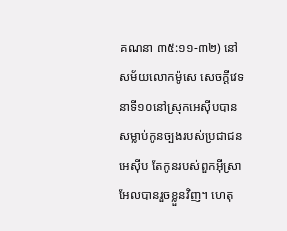គណនា ៣៥:១១-៣២) នៅសម័យលោកម៉ូសេ សេចក្ដីវេទនាទី១០នៅស្រុកអេស៊ីបបានសម្លាប់កូនច្បងរបស់ប្រជាជនអេស៊ីប តែកូនរបស់ពួកអ៊ីស្រាអែលបានរួចខ្លួនវិញ។ ហេតុ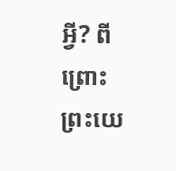អ្វី? ពីព្រោះព្រះយេ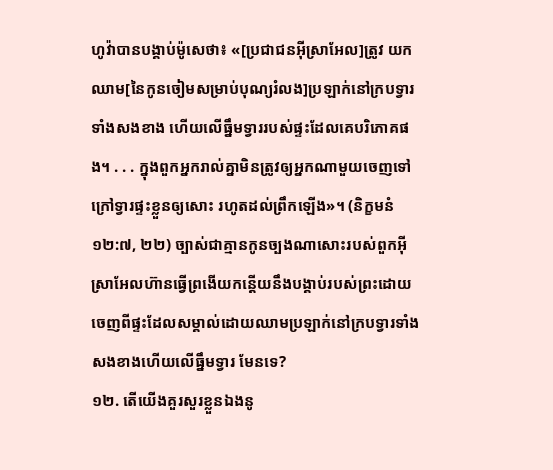ហូវ៉ាបានបង្គាប់ម៉ូសេថា៖ «[ប្រជាជនអ៊ីស្រាអែល]ត្រូវ យកឈាម[នៃកូនចៀមសម្រាប់បុណ្យរំលង]ប្រឡាក់នៅក្របទ្វារទាំងសងខាង ហើយលើធ្នឹមទ្វាររបស់ផ្ទះដែលគេបរិភោគផង។ . . . ក្នុងពួកអ្នករាល់គ្នាមិនត្រូវឲ្យអ្នកណាមួយចេញទៅក្រៅទ្វារផ្ទះខ្លួនឲ្យសោះ រហូតដល់ព្រឹកឡើង»។ (និក្ខមនំ ១២:៧, ២២) ច្បាស់ជាគ្មានកូនច្បងណាសោះរបស់ពួកអ៊ីស្រាអែលហ៊ានធ្វើព្រងើយកន្តើយនឹងបង្គាប់របស់ព្រះដោយចេញពីផ្ទះដែលសម្គាល់ដោយឈាមប្រឡាក់នៅក្របទ្វារទាំងសងខាងហើយលើធ្នឹមទ្វារ មែនទេ?
១២. តើយើងគួរសួរខ្លួនឯងនូ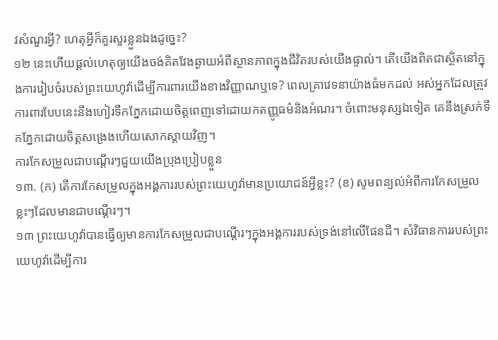វសំណួរអ្វី? ហេតុអ្វីក៏គួរសួរខ្លួនឯងដូច្នេះ?
១២ នេះហើយផ្ដល់ហេតុឲ្យយើងចង់គិតវែងឆ្ងាយអំពីស្ថានភាពក្នុងជីវិតរបស់យើងផ្ទាល់។ តើយើងពិតជាស្ថិតនៅក្នុងការរៀបចំរបស់ព្រះយេហូវ៉ាដើម្បីការពារយើងខាងវិញ្ញាណឬទេ? ពេលគ្រាវេទនាយ៉ាងធំមកដល់ អស់អ្នកដែលត្រូវការពារបែបនេះនឹងហៀរទឹកភ្នែកដោយចិត្តពេញទៅដោយកតញ្ញូធម៌និងអំណរ។ ចំពោះមនុស្សឯទៀត គេនឹងស្រក់ទឹកភ្នែកដោយចិត្តសង្រេងហើយសោកស្ដាយវិញ។
ការកែសម្រួលជាបណ្ដើរៗជួយយើងប្រុងប្រៀបខ្លួន
១៣. (ក) តើការកែសម្រួលក្នុងអង្គការរបស់ព្រះយេហូវ៉ាមានប្រយោជន៍អ្វីខ្លះ? (ខ) សូមពន្យល់អំពីការកែសម្រួលខ្លះៗដែលមានជាបណ្ដើរៗ។
១៣ ព្រះយេហូវ៉ាបានធ្វើឲ្យមានការកែសម្រួលជាបណ្ដើរៗក្នុងអង្គការរបស់ទ្រង់នៅលើផែនដី។ សំវិធានការរបស់ព្រះយេហូវ៉ាដើម្បីការ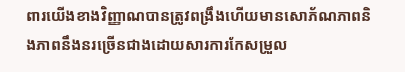ពារយើងខាងវិញ្ញាណបានត្រូវពង្រឹងហើយមានសោភ័ណភាពនិងភាពនឹងនរច្រើនជាងដោយសារការកែសម្រួល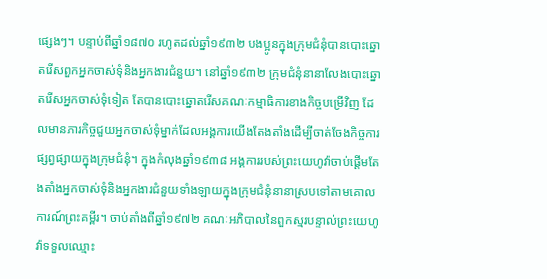ផ្សេងៗ។ បន្ទាប់ពីឆ្នាំ១៨៧០ រហូតដល់ឆ្នាំ១៩៣២ បងប្អូនក្នុងក្រុមជំនុំបានបោះឆ្នោតរើសពួកអ្នកចាស់ទុំនិងអ្នកងារជំនួយ។ នៅឆ្នាំ១៩៣២ ក្រុមជំនុំនានាលែងបោះឆ្នោតរើសអ្នកចាស់ទុំទៀត តែបានបោះឆ្នោតរើសគណៈកម្មាធិការខាងកិច្ចបម្រើវិញ ដែលមានភារកិច្ចជួយអ្នកចាស់ទុំម្នាក់ដែលអង្គការយើងតែងតាំងដើម្បីចាត់ចែងកិច្ចការផ្សព្វផ្សាយក្នុងក្រុមជំនុំ។ ក្នុងកំលុងឆ្នាំ១៩៣៨ អង្គការរបស់ព្រះយេហូវ៉ាចាប់ផ្ដើមតែងតាំងអ្នកចាស់ទុំនិងអ្នកងារជំនួយទាំងឡាយក្នុងក្រុមជំនុំនានាស្របទៅតាមគោលការណ៍ព្រះគម្ពីរ។ ចាប់តាំងពីឆ្នាំ១៩៧២ គណៈអភិបាលនៃពួកស្មរបន្ទាល់ព្រះយេហូវ៉ាទទួលឈ្មោះ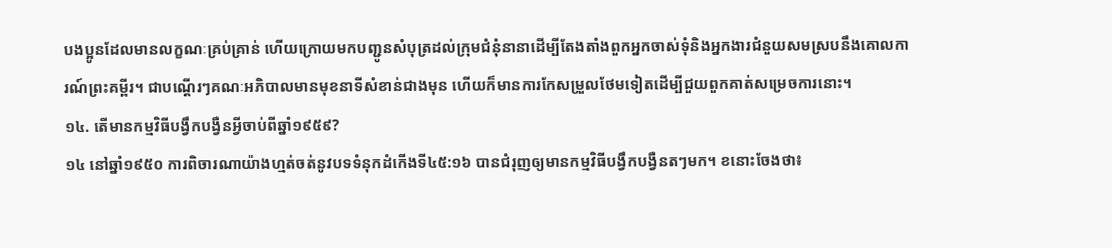បងប្អូនដែលមានលក្ខណៈគ្រប់គ្រាន់ ហើយក្រោយមកបញ្ជូនសំបុត្រដល់ក្រុមជំនុំនានាដើម្បីតែងតាំងពួកអ្នកចាស់ទុំនិងអ្នកងារជំនួយសមស្របនឹងគោលការណ៍ព្រះគម្ពីរ។ ជាបណ្ដើរៗគណៈអភិបាលមានមុខនាទីសំខាន់ជាងមុន ហើយក៏មានការកែសម្រួលថែមទៀតដើម្បីជួយពួកគាត់សម្រេចការនោះ។
១៤. តើមានកម្មវិធីបង្វឹកបង្វឺនអ្វីចាប់ពីឆ្នាំ១៩៥៩?
១៤ នៅឆ្នាំ១៩៥០ ការពិចារណាយ៉ាងហ្មត់ចត់នូវបទទំនុកដំកើងទី៤៥:១៦ បានជំរុញឲ្យមានកម្មវិធីបង្វឹកបង្វឺនតៗមក។ ខនោះចែងថា៖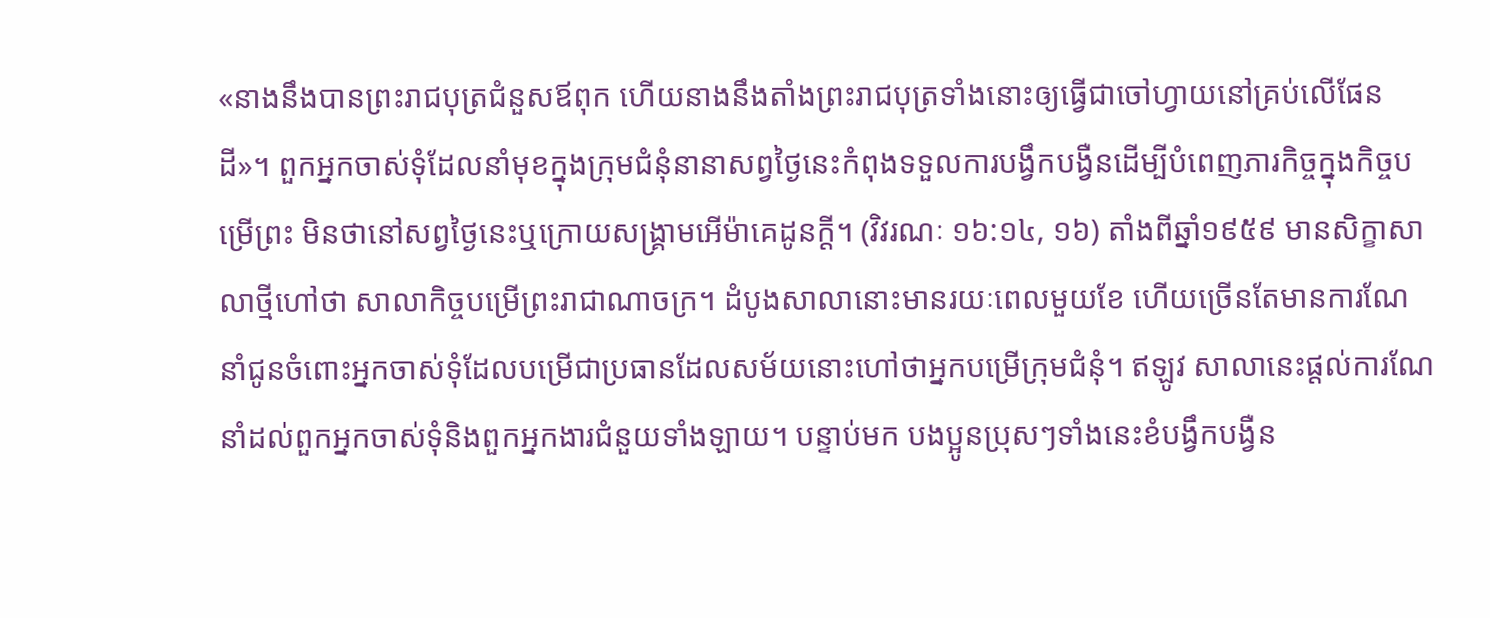«នាងនឹងបានព្រះរាជបុត្រជំនួសឪពុក ហើយនាងនឹងតាំងព្រះរាជបុត្រទាំងនោះឲ្យធ្វើជាចៅហ្វាយនៅគ្រប់លើផែនដី»។ ពួកអ្នកចាស់ទុំដែលនាំមុខក្នុងក្រុមជំនុំនានាសព្វថ្ងៃនេះកំពុងទទួលការបង្វឹកបង្វឺនដើម្បីបំពេញភារកិច្ចក្នុងកិច្ចបម្រើព្រះ មិនថានៅសព្វថ្ងៃនេះឬក្រោយសង្គ្រាមអើម៉ាគេដូនក្ដី។ (វិវរណៈ ១៦:១៤, ១៦) តាំងពីឆ្នាំ១៩៥៩ មានសិក្ខាសាលាថ្មីហៅថា សាលាកិច្ចបម្រើព្រះរាជាណាចក្រ។ ដំបូងសាលានោះមានរយៈពេលមួយខែ ហើយច្រើនតែមានការណែនាំជូនចំពោះអ្នកចាស់ទុំដែលបម្រើជាប្រធានដែលសម័យនោះហៅថាអ្នកបម្រើក្រុមជំនុំ។ ឥឡូវ សាលានេះផ្ដល់ការណែនាំដល់ពួកអ្នកចាស់ទុំនិងពួកអ្នកងារជំនួយទាំងឡាយ។ បន្ទាប់មក បងប្អូនប្រុសៗទាំងនេះខំបង្វឹកបង្វឺន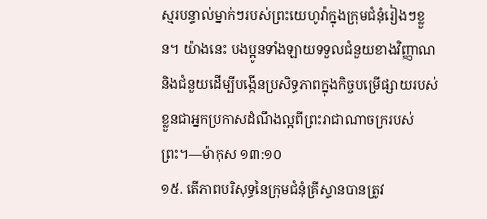ស្មរបន្ទាល់ម្នាក់ៗរបស់ព្រះយេហូវ៉ាក្នុងក្រុមជំនុំរៀងៗខ្លួន។ យ៉ាងនេះ បងប្អូនទាំងឡាយទទួលជំនួយខាងវិញ្ញាណនិងជំនួយដើម្បីបង្កើនប្រសិទ្ធភាពក្នុងកិច្ចបម្រើផ្សាយរបស់ខ្លួនជាអ្នកប្រកាសដំណឹងល្អពីព្រះរាជាណាចក្ររបស់ព្រះ។—ម៉ាកុស ១៣:១០
១៥. តើភាពបរិសុទ្ធនៃក្រុមជំនុំគ្រីស្ទានបានត្រូវ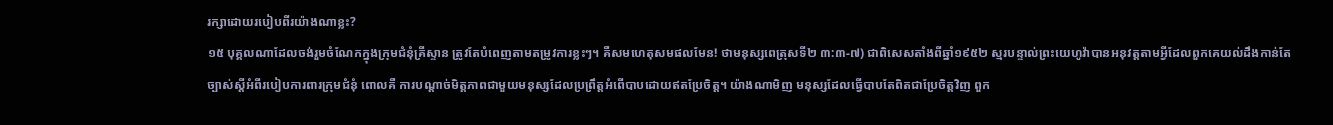រក្សាដោយរបៀបពីរយ៉ាងណាខ្លះ?
១៥ បុគ្គលណាដែលចង់រួមចំណែកក្នុងក្រុមជំនុំគ្រីស្ទាន ត្រូវតែបំពេញតាមតម្រូវការខ្លះៗ។ គឺសមហេតុសមផលមែន! ថាមនុស្សពេត្រុសទី២ ៣:៣-៧) ជាពិសេសតាំងពីឆ្នាំ១៩៥២ ស្មរបន្ទាល់ព្រះយេហូវ៉ាបានអនុវត្តតាមអ្វីដែលពួកគេយល់ដឹងកាន់តែច្បាស់ស្តីអំពីរបៀបការពារក្រុមជំនុំ ពោលគឺ ការបណ្ដាច់មិត្តភាពជាមួយមនុស្សដែលប្រព្រឹត្តអំពើបាបដោយឥតប្រែចិត្ត។ យ៉ាងណាមិញ មនុស្សដែលធ្វើបាបតែពិតជាប្រែចិត្តវិញ ពួក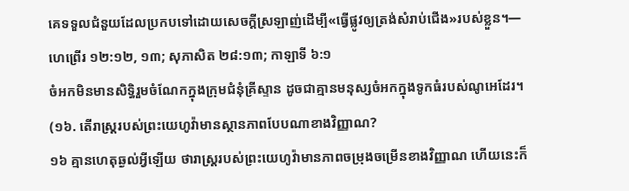គេទទួលជំនួយដែលប្រកបទៅដោយសេចក្ដីស្រឡាញ់ដើម្បី«ធ្វើផ្លូវឲ្យត្រង់សំរាប់ជើង»របស់ខ្លួន។—ហេព្រើរ ១២:១២, ១៣; សុភាសិត ២៨:១៣; កាឡាទី ៦:១
ចំអកមិនមានសិទ្ធិរួមចំណែកក្នុងក្រុមជំនុំគ្រីស្ទាន ដូចជាគ្មានមនុស្សចំអកក្នុងទូកធំរបស់ណូអេដែរ។ (១៦. តើរាស្ត្ររបស់ព្រះយេហូវ៉ាមានស្ថានភាពបែបណាខាងវិញ្ញាណ?
១៦ គ្មានហេតុឆ្ងល់អ្វីឡើយ ថារាស្ត្ររបស់ព្រះយេហូវ៉ាមានភាពចម្រុងចម្រើនខាងវិញ្ញាណ ហើយនេះក៏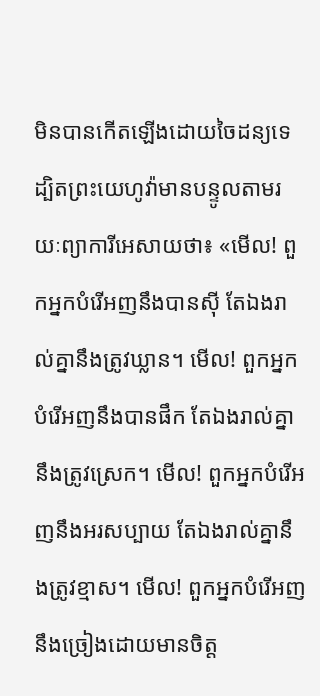មិនបានកើតឡើងដោយចៃដន្យទេ ដ្បិតព្រះយេហូវ៉ាមានបន្ទូលតាមរយៈព្យាការីអេសាយថា៖ «មើល! ពួកអ្នកបំរើអញនឹងបានស៊ី តែឯងរាល់គ្នានឹងត្រូវឃ្លាន។ មើល! ពួកអ្នកបំរើអញនឹងបានផឹក តែឯងរាល់គ្នានឹងត្រូវស្រេក។ មើល! ពួកអ្នកបំរើអញនឹងអរសប្បាយ តែឯងរាល់គ្នានឹងត្រូវខ្មាស។ មើល! ពួកអ្នកបំរើអញនឹងច្រៀងដោយមានចិត្ត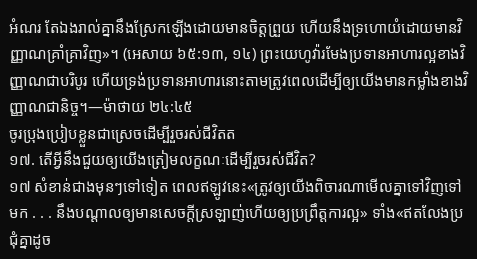អំណរ តែឯងរាល់គ្នានឹងស្រែកឡើងដោយមានចិត្តព្រួយ ហើយនឹងទ្រហោយំដោយមានវិញ្ញាណគ្រាំគ្រាវិញ»។ (អេសាយ ៦៥:១៣, ១៤) ព្រះយេហូវ៉ារមែងប្រទានអាហារល្អខាងវិញ្ញាណជាបរិបូរ ហើយទ្រង់ប្រទានអាហារនោះតាមត្រូវពេលដើម្បីឲ្យយើងមានកម្លាំងខាងវិញ្ញាណជានិច្ច។—ម៉ាថាយ ២៤:៤៥
ចូរប្រុងប្រៀបខ្លួនជាស្រេចដើម្បីរួចរស់ជីវិតត
១៧. តើអ្វីនឹងជួយឲ្យយើងត្រៀមលក្ខណៈដើម្បីរួចរស់ជីវិត?
១៧ សំខាន់ជាងមុនៗទៅទៀត ពេលឥឡូវនេះ«ត្រូវឲ្យយើងពិចារណាមើលគ្នាទៅវិញទៅមក . . . នឹងបណ្ដាលឲ្យមានសេចក្ដីស្រឡាញ់ហើយឲ្យប្រព្រឹត្តការល្អ» ទាំង«ឥតលែងប្រជុំគ្នាដូច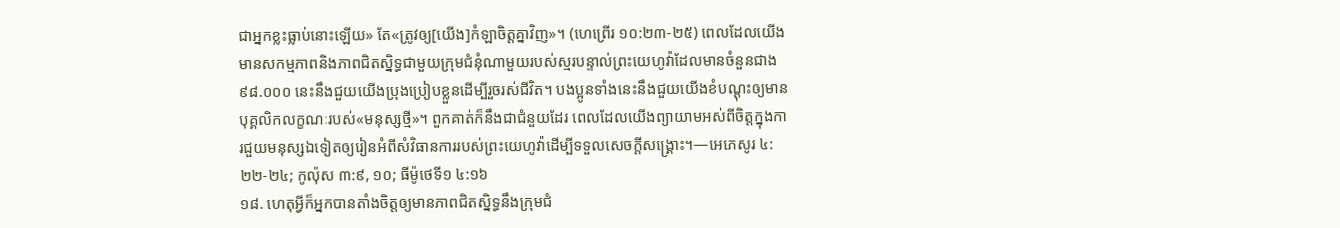ជាអ្នកខ្លះធ្លាប់នោះឡើយ» តែ«ត្រូវឲ្យ[យើង]កំឡាចិត្តគ្នាវិញ»។ (ហេព្រើរ ១០:២៣-២៥) ពេលដែលយើងមានសកម្មភាពនិងភាពជិតស្និទ្ធជាមួយក្រុមជំនុំណាមួយរបស់ស្មរបន្ទាល់ព្រះយេហូវ៉ាដែលមានចំនួនជាង៩៨.០០០ នេះនឹងជួយយើងប្រុងប្រៀបខ្លួនដើម្បីរួចរស់ជីវិត។ បងប្អូនទាំងនេះនឹងជួយយើងខំបណ្ដុះឲ្យមានបុគ្គលិកលក្ខណៈរបស់«មនុស្សថ្មី»។ ពួកគាត់ក៏នឹងជាជំនួយដែរ ពេលដែលយើងព្យាយាមអស់ពីចិត្តក្នុងការជួយមនុស្សឯទៀតឲ្យរៀនអំពីសំវិធានការរបស់ព្រះយេហូវ៉ាដើម្បីទទួលសេចក្ដីសង្គ្រោះ។—អេភេសូរ ៤:២២-២៤; កូល៉ុស ៣:៩, ១០; ធីម៉ូថេទី១ ៤:១៦
១៨. ហេតុអ្វីក៏អ្នកបានតាំងចិត្តឲ្យមានភាពជិតស្និទ្ធនឹងក្រុមជំ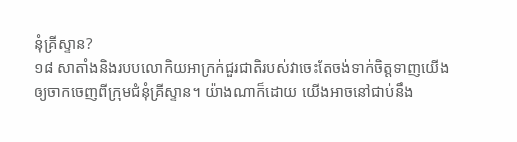នុំគ្រីស្ទាន?
១៨ សាតាំងនិងរបបលោកិយអាក្រក់ជួរជាតិរបស់វាចេះតែចង់ទាក់ចិត្តទាញយើងឲ្យចាកចេញពីក្រុមជំនុំគ្រីស្ទាន។ យ៉ាងណាក៏ដោយ យើងអាចនៅជាប់នឹង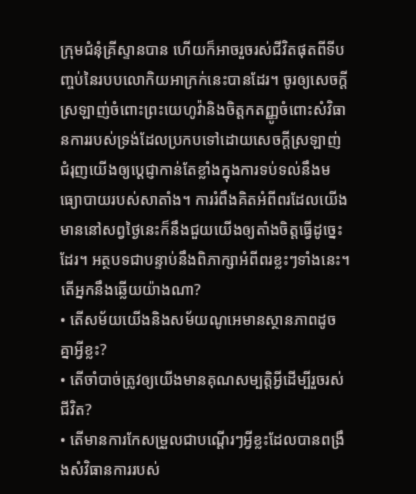ក្រុមជំនុំគ្រីស្ទានបាន ហើយក៏អាចរួចរស់ជីវិតផុតពីទីបញ្ចប់នៃរបបលោកិយអាក្រក់នេះបានដែរ។ ចូរឲ្យសេចក្ដីស្រឡាញ់ចំពោះព្រះយេហូវ៉ានិងចិត្តកតញ្ញូចំពោះសំវិធានការរបស់ទ្រង់ដែលប្រកបទៅដោយសេចក្ដីស្រឡាញ់ ជំរុញយើងឲ្យប្ដេជ្ញាកាន់តែខ្លាំងក្នុងការទប់ទល់នឹងមធ្យោបាយរបស់សាតាំង។ ការរំពឹងគិតអំពីពរដែលយើងមាននៅសព្វថ្ងៃនេះក៏នឹងជួយយើងឲ្យតាំងចិត្តធ្វើដូច្នេះដែរ។ អត្ថបទជាបន្ទាប់នឹងពិភាក្សាអំពីពរខ្លះៗទាំងនេះ។
តើអ្នកនឹងឆ្លើយយ៉ាងណា?
• តើសម័យយើងនិងសម័យណូអេមានស្ថានភាពដូចគ្នាអ្វីខ្លះ?
• តើចាំបាច់ត្រូវឲ្យយើងមានគុណសម្បត្ដិអ្វីដើម្បីរួចរស់ជីវិត?
• តើមានការកែសម្រួលជាបណ្ដើរៗអ្វីខ្លះដែលបានពង្រឹងសំវិធានការរបស់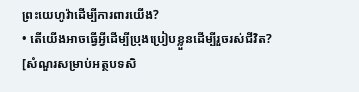ព្រះយេហូវ៉ាដើម្បីការពារយើង?
• តើយើងអាចធ្វើអ្វីដើម្បីប្រុងប្រៀបខ្លួនដើម្បីរួចរស់ជីវិត?
[សំណួរសម្រាប់អត្ថបទសិ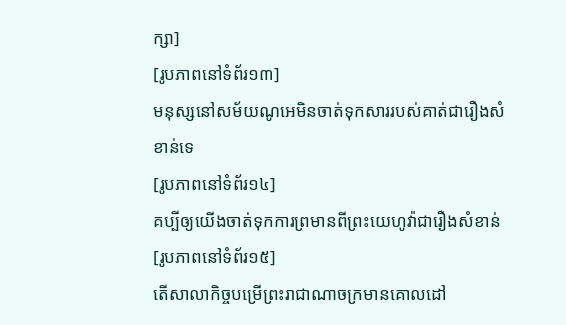ក្សា]
[រូបភាពនៅទំព័រ១៣]
មនុស្សនៅសម័យណូអេមិនចាត់ទុកសាររបស់គាត់ជារឿងសំខាន់ទេ
[រូបភាពនៅទំព័រ១៤]
គប្បីឲ្យយើងចាត់ទុកការព្រមានពីព្រះយេហូវ៉ាជារឿងសំខាន់
[រូបភាពនៅទំព័រ១៥]
តើសាលាកិច្ចបម្រើព្រះរាជាណាចក្រមានគោលដៅ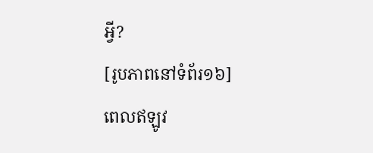អ្វី?
[រូបភាពនៅទំព័រ១៦]
ពេលឥឡូវ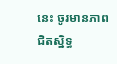នេះ ចូរមានភាពជិតស្និទ្ធ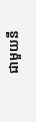ជាមួយនឹ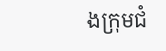ងក្រុមជំ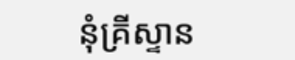នុំគ្រីស្ទាន